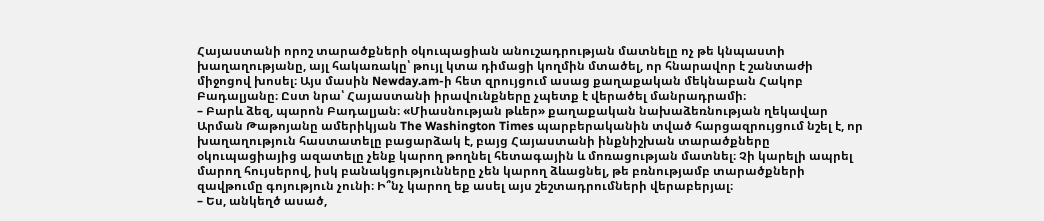Հայաստանի որոշ տարածքների օկուպացիան անուշադրության մատնելը ոչ թե կնպաստի խաղաղությանը, այլ հակառակը՝ թույլ կտա դիմացի կողմին մտածել, որ հնարավոր է շանտաժի միջոցով խոսել։ Այս մասին Newday.am-ի հետ զրույցում ասաց քաղաքական մեկնաբան Հակոբ Բադալյանը։ Ըստ նրա՝ Հայաստանի իրավունքները չպետք է վերածել մանրադրամի։
– Բարև ձեզ, պարոն Բադալյան։ «Միասնության թևեր» քաղաքական նախաձեռնության ղեկավար Արման Թաթոյանը ամերիկյան The Washington Times պարբերականին տված հարցազրույցում նշել է, որ խաղաղություն հաստատելը բացարձակ է, բայց Հայաստանի ինքնիշխան տարածքները օկուպացիայից ազատելը չենք կարող թողնել հետագային և մոռացության մատնել։ Չի կարելի ապրել մարող հույսերով, իսկ բանակցությունները չեն կարող ձևացնել, թե բռնությամբ տարածքների զավթումը գոյություն չունի։ Ի՞նչ կարող եք ասել այս շեշտադրումների վերաբերյալ։
– Ես, անկեղծ ասած,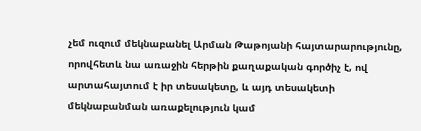չեմ ուզում մեկնաբանել Արման Թաթոյանի հայտարարությունը, որովհետև նա առաջին հերթին քաղաքական գործիչ է, ով արտահայտում է իր տեսակետը, և այդ տեսակետի մեկնաբանման առաքելություն կամ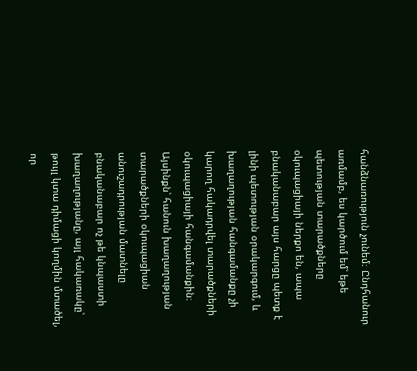հանձնառություն չունեմ։ Ընդհանուր առմամբ, ես կարծում եմ՝ եթե պետության տարածքները օկուպացիայի ներքո են, ապա բնականաբար այս հարցը պետք է լինի պետության օրակարգում, և խաղաղության հանգամանքը չի կարող հակադրվել տարածքների օկուպացիայի հանգամանքին։ Այսինքն՝ հանուն խաղաղության տարածքների օկուպացիան անուշադրության մատնելը բնականաբար ոչ թե կնպաստի խաղաղությանը, այլ հակառակը՝ թույլ կտա դիմացի կողմին մտածել, որ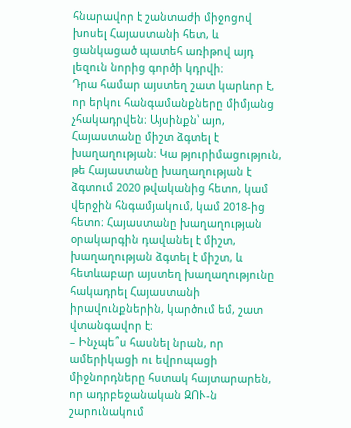հնարավոր է շանտաժի միջոցով խոսել Հայաստանի հետ, և ցանկացած պատեհ առիթով այդ լեզուն նորից գործի կդրվի։
Դրա համար այստեղ շատ կարևոր է, որ երկու հանգամանքները միմյանց չհակադրվեն։ Այսինքն՝ այո, Հայաստանը միշտ ձգտել է խաղաղության։ Կա թյուրիմացություն, թե Հայաստանը խաղաղության է ձգտում 2020 թվականից հետո, կամ վերջին հնգամյակում, կամ 2018-ից հետո։ Հայաստանը խաղաղության օրակարգին դավանել է միշտ, խաղաղության ձգտել է միշտ, և հետևաբար այստեղ խաղաղությունը հակադրել Հայաստանի իրավունքներին, կարծում եմ, շատ վտանգավոր է։
– Ինչպե՞ս հասնել նրան, որ ամերիկացի ու եվրոպացի միջնորդները հստակ հայտարարեն, որ ադրբեջանական ԶՈՒ-ն շարունակում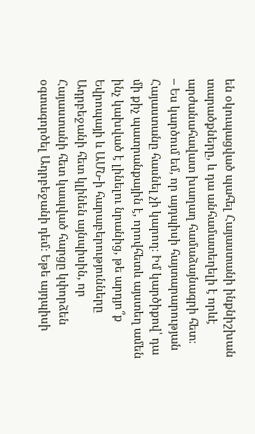են օկուպացված պահել Հայաստանի ինքնիշխան տարածքները, և դա անհամատեղելի է որևէ արժանահավատ խաղաղ համաձայնագրի հետ։
– Ես կարծում եմ, որ այդպիսի հայտարարության Հայաստանը հասնել չի կարող։ Իմ կարծիքով՝ դա մի քիչ պատրանքային է, որովհետև այստեղ ամեն ինչ կախված է լինելու նրանից, թե արդյո՞ք Եվրոպայի և ԱՄՆ-ի հարաբերությունները Ադրբեջանի հետ կլինեն այնպիսին, որ Հայաստանի հետ կապված հարցը կփորձեն օգտագործել Ադրբեջանի դեմ։ Եթե այդպիսի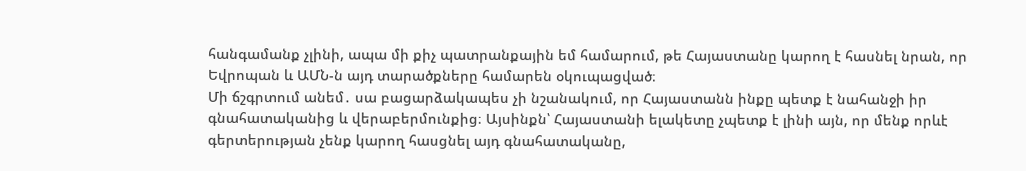հանգամանք չլինի, ապա մի քիչ պատրանքային եմ համարում, թե Հայաստանը կարող է հասնել նրան, որ Եվրոպան և ԱՄՆ-ն այդ տարածքները համարեն օկուպացված։
Մի ճշգրտում անեմ․ սա բացարձակապես չի նշանակում, որ Հայաստանն ինքը պետք է նահանջի իր գնահատականից և վերաբերմունքից։ Այսինքն՝ Հայաստանի ելակետը չպետք է լինի այն, որ մենք որևէ գերտերության չենք կարող հասցնել այդ գնահատականը,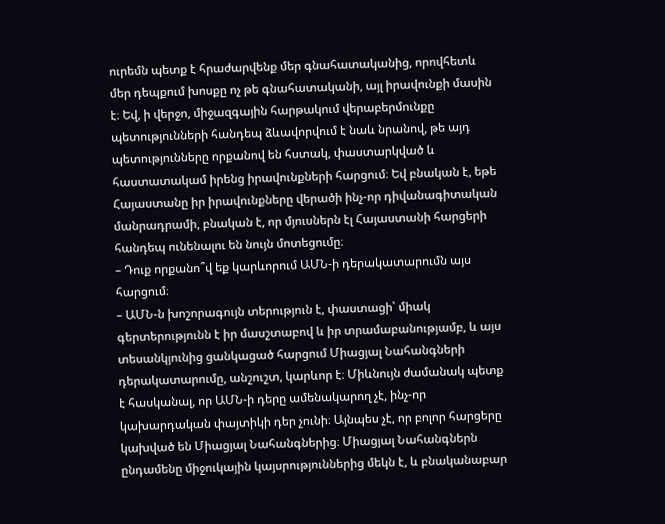ուրեմն պետք է հրաժարվենք մեր գնահատականից, որովհետև մեր դեպքում խոսքը ոչ թե գնահատականի, այլ իրավունքի մասին է։ Եվ, ի վերջո, միջազգային հարթակում վերաբերմունքը պետությունների հանդեպ ձևավորվում է նաև նրանով, թե այդ պետությունները որքանով են հստակ, փաստարկված և հաստատակամ իրենց իրավունքների հարցում։ Եվ բնական է, եթե Հայաստանը իր իրավունքները վերածի ինչ-որ դիվանագիտական մանրադրամի, բնական է, որ մյուսներն էլ Հայաստանի հարցերի հանդեպ ունենալու են նույն մոտեցումը։
– Դուք որքանո՞վ եք կարևորում ԱՄՆ-ի դերակատարումն այս հարցում։
– ԱՄՆ-ն խոշորագույն տերություն է, փաստացի՝ միակ գերտերությունն է իր մասշտաբով և իր տրամաբանությամբ, և այս տեսանկյունից ցանկացած հարցում Միացյալ Նահանգների դերակատարումը, անշուշտ, կարևոր է։ Միևնույն ժամանակ պետք է հասկանալ, որ ԱՄՆ-ի դերը ամենակարող չէ, ինչ-որ կախարդական փայտիկի դեր չունի։ Այնպես չէ, որ բոլոր հարցերը կախված են Միացյալ Նահանգներից։ Միացյալ Նահանգներն ընդամենը միջուկային կայսրություններից մեկն է, և բնականաբար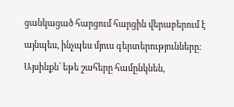ցանկացած հարցում հարցին վերաբերում է այնպես, ինչպես մյուս գերտերությունները։ Այսինքն՝ եթե շահերը համընկնեն,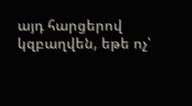այդ հարցերով կզբաղվեն, եթե ոչ՝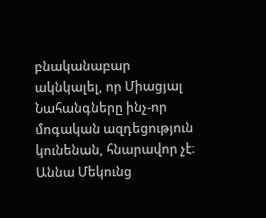բնականաբար ակնկալել, որ Միացյալ Նահանգները ինչ-որ մոգական ազդեցություն կունենան, հնարավոր չէ։
Աննա Մեկունց